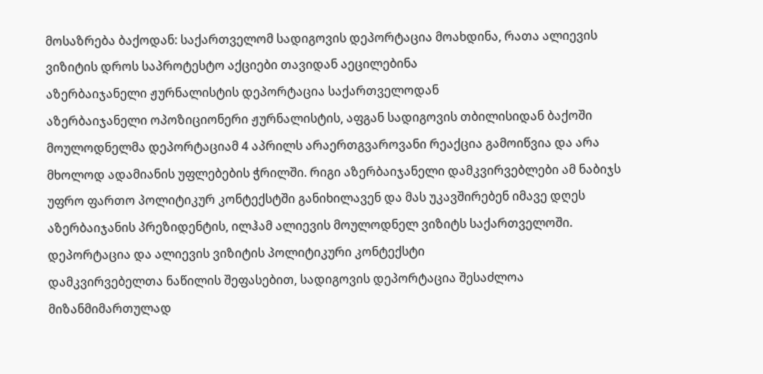მოსაზრება ბაქოდან: საქართველომ სადიგოვის დეპორტაცია მოახდინა, რათა ალიევის ვიზიტის დროს საპროტესტო აქციები თავიდან აეცილებინა
აზერბაიჯანელი ჟურნალისტის დეპორტაცია საქართველოდან
აზერბაიჯანელი ოპოზიციონერი ჟურნალისტის, აფგან სადიგოვის თბილისიდან ბაქოში მოულოდნელმა დეპორტაციამ 4 აპრილს არაერთგვაროვანი რეაქცია გამოიწვია და არა მხოლოდ ადამიანის უფლებების ჭრილში. რიგი აზერბაიჯანელი დამკვირვებლები ამ ნაბიჯს უფრო ფართო პოლიტიკურ კონტექსტში განიხილავენ და მას უკავშირებენ იმავე დღეს აზერბაიჯანის პრეზიდენტის, ილჰამ ალიევის მოულოდნელ ვიზიტს საქართველოში.
დეპორტაცია და ალიევის ვიზიტის პოლიტიკური კონტექსტი
დამკვირვებელთა ნაწილის შეფასებით, სადიგოვის დეპორტაცია შესაძლოა მიზანმიმართულად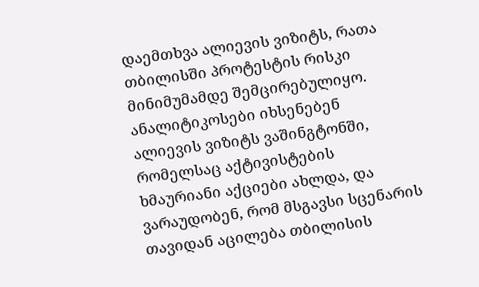დაემთხვა ალიევის ვიზიტს, რათა თბილისში პროტესტის რისკი მინიმუმამდე შემცირებულიყო. ანალიტიკოსები იხსენებენ ალიევის ვიზიტს ვაშინგტონში, რომელსაც აქტივისტების ხმაურიანი აქციები ახლდა, და ვარაუდობენ, რომ მსგავსი სცენარის თავიდან აცილება თბილისის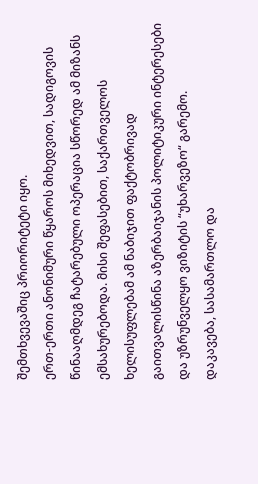შემთხვევაშიც პრიორიტეტი იყო.
ერთ-ერთი ანონიმური წყაროს მიხედვით, სადიგოვის წინააღმდეგ ჩატარებული ოპერაცია სწორედ ამ მიზანს ემსახურებოდა. მისი შეფასებით, საქართველოს ხელისუფლებამ ამ ნაბიჯით ფაქტობრივად გაითვალისწინა აზერბაიჯანის პოლიტიკური ინტერესები და უზრუნველყო ვიზიტის “უხარვეზო“ გარემო.
დაკავება, სასამართლო და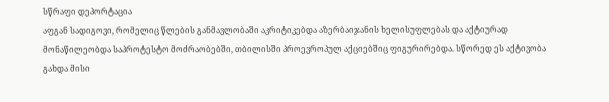სწრაფი დეპორტაცია
აფგან სადიგოვი, რომელიც წლების განმავლობაში აკრიტიკებდა აზერბაიჯანის ხელისუფლებას და აქტიურად მონაწილეობდა საპროტესტო მოძრაობებში, თბილისში პროევროპულ აქციებშიც ფიგურირებდა. სწორედ ეს აქტივობა გახდა მისი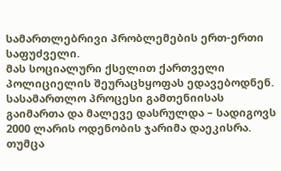სამართლებრივი პრობლემების ერთ-ერთი საფუძველი.
მას სოციალური ქსელით ქართველი პოლიციელის შეურაცხყოფას ედავებოდნენ. სასამართლო პროცესი გამთენიისას გაიმართა და მალევე დასრულდა – სადიგოვს 2000 ლარის ოდენობის ჯარიმა დაეკისრა. თუმცა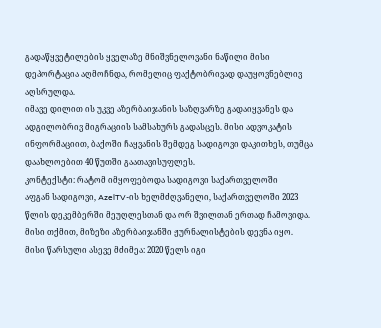გადაწყვეტილების ყველაზე მნიშვნელოვანი ნაწილი მისი დეპორტაცია აღმოჩნდა, რომელიც ფაქტობრივად დაუყოვნებლივ აღსრულდა.
იმავე დილით ის უკვე აზერბაიჯანის საზღვარზე გადაიყვანეს და ადგილობრივ მიგრაციის სამსახურს გადასცეს. მისი ადვოკატის ინფორმაციით, ბაქოში ჩაყვანის შემდეგ სადიგოვი დაკითხეს, თუმცა დაახლოებით 40 წუთში გაათავისუფლეს.
კონტექსტი: რატომ იმყოფებოდა სადიგოვი საქართველოში
აფგან სადიგოვი, AzelTV-ის ხელმძღვანელი, საქართველოში 2023 წლის დეკემბერში მეუღლესთან და ორ შვილთან ერთად ჩამოვიდა. მისი თქმით, მიზეზი აზერბაიჯანში ჟურნალისტების დევნა იყო.
მისი წარსული ასევე მძიმეა: 2020 წელს იგი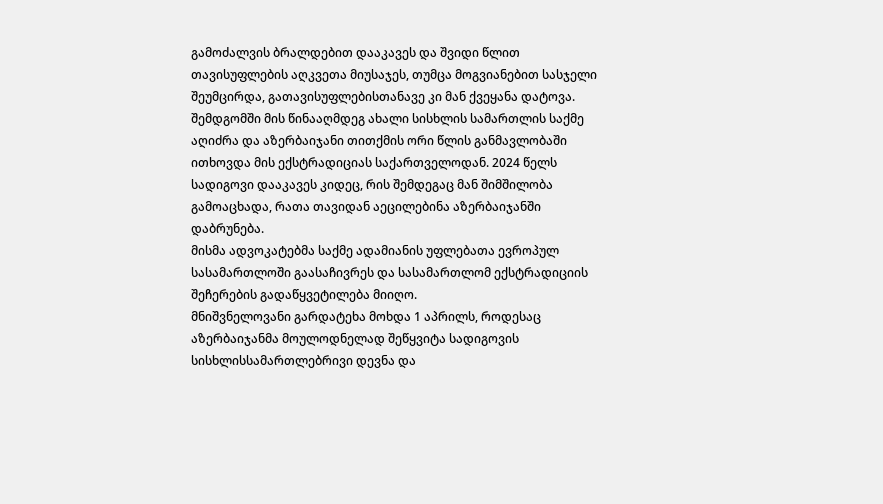გამოძალვის ბრალდებით დააკავეს და შვიდი წლით თავისუფლების აღკვეთა მიუსაჯეს, თუმცა მოგვიანებით სასჯელი შეუმცირდა, გათავისუფლებისთანავე კი მან ქვეყანა დატოვა.
შემდგომში მის წინააღმდეგ ახალი სისხლის სამართლის საქმე აღიძრა და აზერბაიჯანი თითქმის ორი წლის განმავლობაში ითხოვდა მის ექსტრადიციას საქართველოდან. 2024 წელს სადიგოვი დააკავეს კიდეც, რის შემდეგაც მან შიმშილობა გამოაცხადა, რათა თავიდან აეცილებინა აზერბაიჯანში დაბრუნება.
მისმა ადვოკატებმა საქმე ადამიანის უფლებათა ევროპულ სასამართლოში გაასაჩივრეს და სასამართლომ ექსტრადიციის შეჩერების გადაწყვეტილება მიიღო.
მნიშვნელოვანი გარდატეხა მოხდა 1 აპრილს, როდესაც აზერბაიჯანმა მოულოდნელად შეწყვიტა სადიგოვის სისხლისსამართლებრივი დევნა და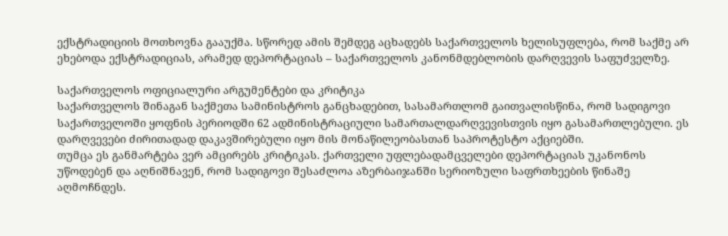ექსტრადიციის მოთხოვნა გააუქმა. სწორედ ამის შემდეგ აცხადებს საქართველოს ხელისუფლება, რომ საქმე არ ეხებოდა ექსტრადიციას, არამედ დეპორტაციას – საქართველოს კანონმდებლობის დარღვევის საფუძველზე.

საქართველოს ოფიციალური არგუმენტები და კრიტიკა
საქართველოს შინაგან საქმეთა სამინისტროს განცხადებით, სასამართლომ გაითვალისწინა, რომ სადიგოვი საქართველოში ყოფნის პერიოდში 62 ადმინისტრაციული სამართალდარღვევისთვის იყო გასამართლებული. ეს დარღვევები ძირითადად დაკავშირებული იყო მის მონაწილეობასთან საპროტესტო აქციებში.
თუმცა ეს განმარტება ვერ ამცირებს კრიტიკას. ქართველი უფლებადამცველები დეპორტაციას უკანონოს უწოდებენ და აღნიშნავენ, რომ სადიგოვი შესაძლოა აზერბაიჯანში სერიოზული საფრთხეების წინაშე აღმოჩნდეს.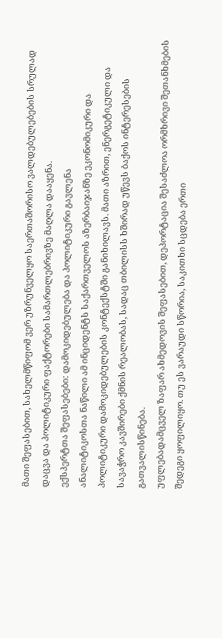მათი შეფასებით, სახელმწიფომ ვერ უზრუნველყო საერთაშორისო ვალდებულებების სრულად დაცვა და პოლიტიკური ფაქტორები სამართლებრივზე მაღლა დააყენა.
ექსპერტთა შეფასებები: დამოკიდებულება და პოლიტიკური გავლენა
ანალიტიკოსთა ნაწილი ამ ინციდენტს საქართველოს აზერბაიჯანზე ეკონომიკური და პოლიტიკური დამოკიდებულების კონტექსტში განიხილავს. მათი აზრით, ენერგეტიკული და სავაჭრო კავშირები ქმნის რეალობას, სადაც თბილისს ხშირად უწევს ბაქოს ინტერესების გათვალისწინება.
უფლებადამცველ ზაფარ ახმედოვის შეფასებით, დეპორტაცია შესაძლოა ორმხრივი შეთანხმების შედეგი ყოფილიყო. თუ ეს ვარაუდი სწორია, საკითხი სცდება ერთი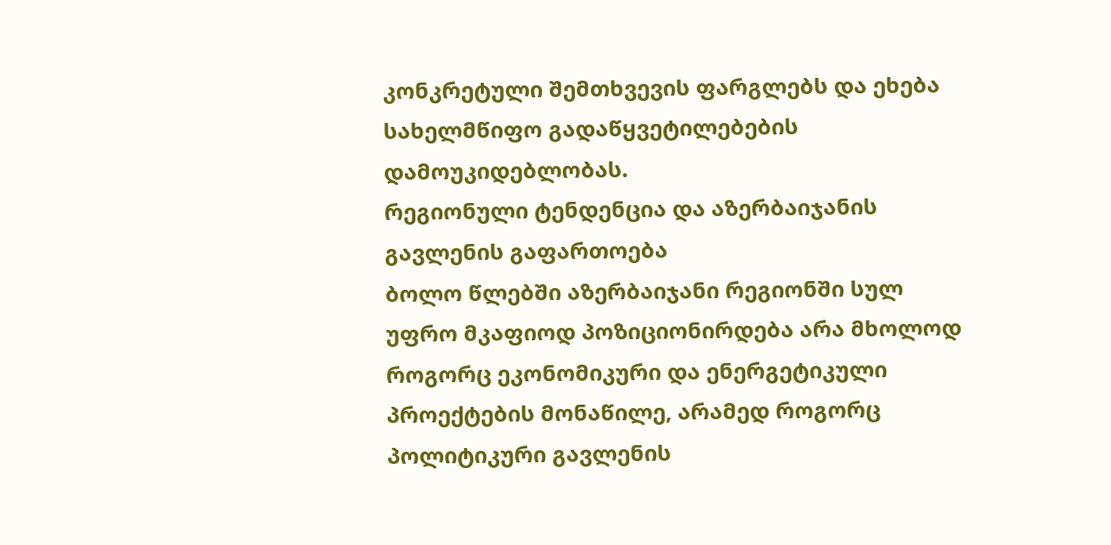კონკრეტული შემთხვევის ფარგლებს და ეხება სახელმწიფო გადაწყვეტილებების დამოუკიდებლობას.
რეგიონული ტენდენცია და აზერბაიჯანის გავლენის გაფართოება
ბოლო წლებში აზერბაიჯანი რეგიონში სულ უფრო მკაფიოდ პოზიციონირდება არა მხოლოდ როგორც ეკონომიკური და ენერგეტიკული პროექტების მონაწილე, არამედ როგორც პოლიტიკური გავლენის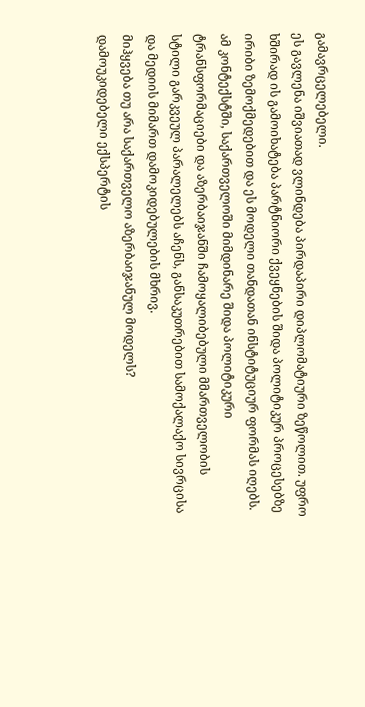გამავრცელებელი.
ეს გავლენა იშვიათად ვლინდება პირდაპირი დიპლომატიური ზეწოლით. უფრო ხშირად ის გამოიხატება პარტნიორი ქვეყნების შიდა პოლიტიკურ პროცესებზე ირიბი ზემოქმედებით და ეს მოდელი თანდათან ინსტიტუციურ ფორმას იღებს.
ამ კონტექსტში, საქართველოში მიმდინარე შიდა პოლიტიკური ტრანსფორმაციები და აზერბაიჯანში ჩამოყალიბებული მმართველობის სტილი გარკვეულ პარალელებს აჩენს, განსაკუთრებით სამოქალაქო სივრცისა და მედიის მიმართ დამოკიდებულების მხრივ.
მიჰყვება თუ არა საქართველო აზერბაიჯანულ მოდელს?
დამოუკიდებელი ექსპერტის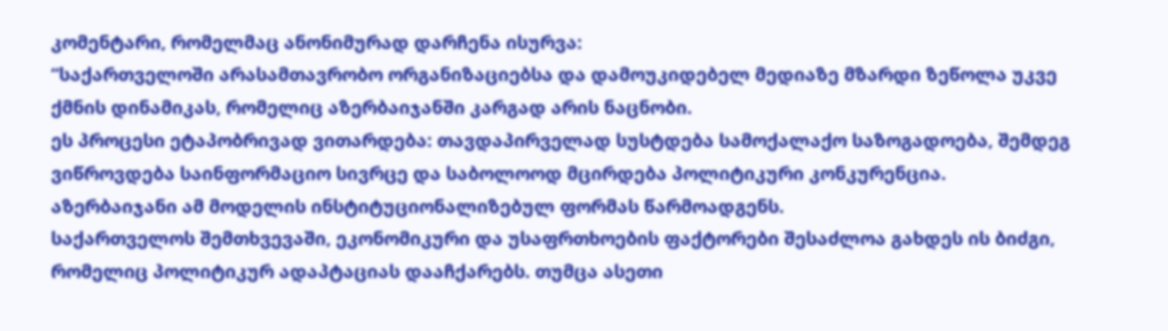კომენტარი, რომელმაც ანონიმურად დარჩენა ისურვა:
“საქართველოში არასამთავრობო ორგანიზაციებსა და დამოუკიდებელ მედიაზე მზარდი ზეწოლა უკვე ქმნის დინამიკას, რომელიც აზერბაიჯანში კარგად არის ნაცნობი.
ეს პროცესი ეტაპობრივად ვითარდება: თავდაპირველად სუსტდება სამოქალაქო საზოგადოება, შემდეგ ვიწროვდება საინფორმაციო სივრცე და საბოლოოდ მცირდება პოლიტიკური კონკურენცია.
აზერბაიჯანი ამ მოდელის ინსტიტუციონალიზებულ ფორმას წარმოადგენს.
საქართველოს შემთხვევაში, ეკონომიკური და უსაფრთხოების ფაქტორები შესაძლოა გახდეს ის ბიძგი, რომელიც პოლიტიკურ ადაპტაციას დააჩქარებს. თუმცა ასეთი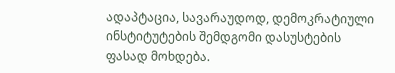ადაპტაცია, სავარაუდოდ, დემოკრატიული ინსტიტუტების შემდგომი დასუსტების ფასად მოხდება.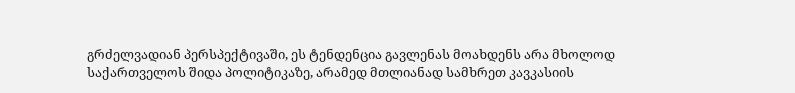გრძელვადიან პერსპექტივაში, ეს ტენდენცია გავლენას მოახდენს არა მხოლოდ საქართველოს შიდა პოლიტიკაზე, არამედ მთლიანად სამხრეთ კავკასიის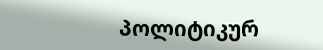პოლიტიკურ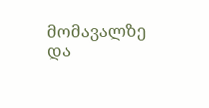მომავალზე და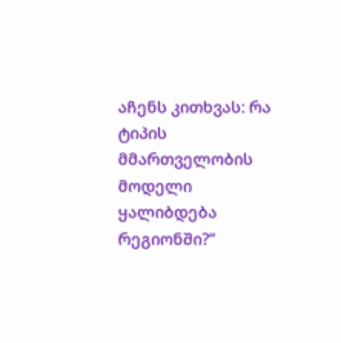აჩენს კითხვას: რა ტიპის მმართველობის მოდელი ყალიბდება რეგიონში?“